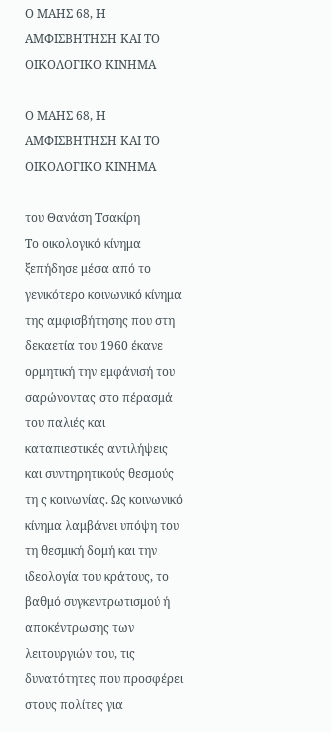Ο ΜΑΗΣ 68, Η ΑΜΦΙΣΒΗΤΗΣΗ ΚΑΙ ΤΟ ΟΙΚΟΛΟΓΙΚΟ ΚΙΝΗΜΑ

Ο ΜΑΗΣ 68, Η ΑΜΦΙΣΒΗΤΗΣΗ ΚΑΙ ΤΟ ΟΙΚΟΛΟΓΙΚΟ ΚΙΝΗΜΑ

του Θανάση Τσακίρη
Το οικολογικό κίνημα ξεπήδησε μέσα από το γενικότερο κοινωνικό κίνημα της αμφισβήτησης που στη δεκαετία του 1960 έκανε ορμητική την εμφάνισή του σαρώνοντας στο πέρασμά του παλιές και καταπιεστικές αντιλήψεις και συντηρητικούς θεσμούς τη ς κοινωνίας. Ως κοινωνικό κίνημα λαμβάνει υπόψη του τη θεσμική δομή και την ιδεολογία του κράτους, το βαθμό συγκεντρωτισμού ή αποκέντρωσης των λειτουργιών του, τις δυνατότητες που προσφέρει στους πολίτες για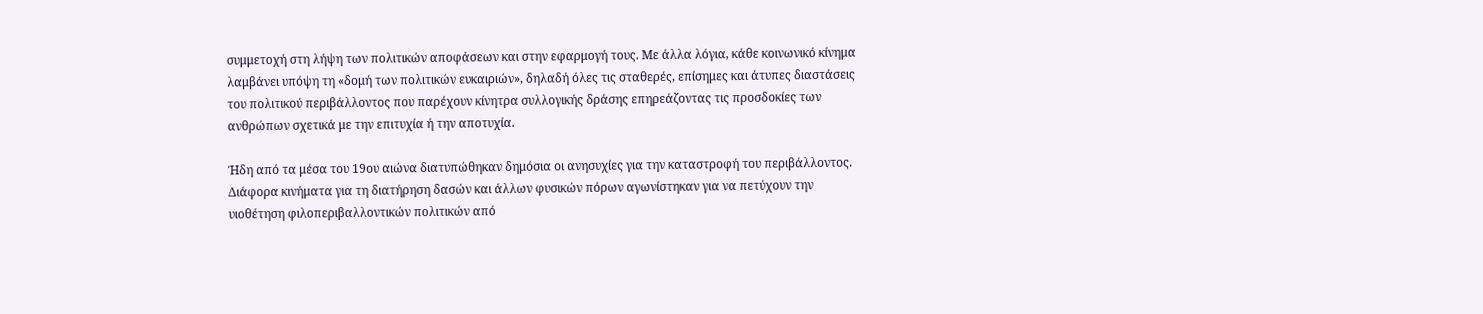συμμετοχή στη λήψη των πολιτικών αποφάσεων και στην εφαρμογή τους. Με άλλα λόγια, κάθε κοινωνικό κίνημα λαμβάνει υπόψη τη «δομή των πολιτικών ευκαιριών», δηλαδή όλες τις σταθερές, επίσημες και άτυπες διαστάσεις του πολιτικού περιβάλλοντος που παρέχουν κίνητρα συλλογικής δράσης επηρεάζοντας τις προσδοκίες των ανθρώπων σχετικά με την επιτυχία ή την αποτυχία.

Ήδη από τα μέσα του 19ου αιώνα διατυπώθηκαν δημόσια οι ανησυχίες για την καταστροφή του περιβάλλοντος. Διάφορα κινήματα για τη διατήρηση δασών και άλλων φυσικών πόρων αγωνίστηκαν για να πετύχουν την υιοθέτηση φιλοπεριβαλλοντικών πολιτικών από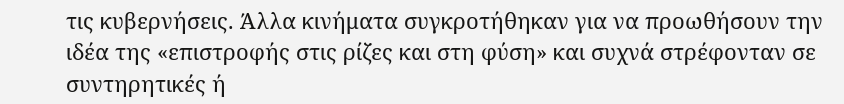τις κυβερνήσεις. Άλλα κινήματα συγκροτήθηκαν για να προωθήσουν την ιδέα της «επιστροφής στις ρίζες και στη φύση» και συχνά στρέφονταν σε συντηρητικές ή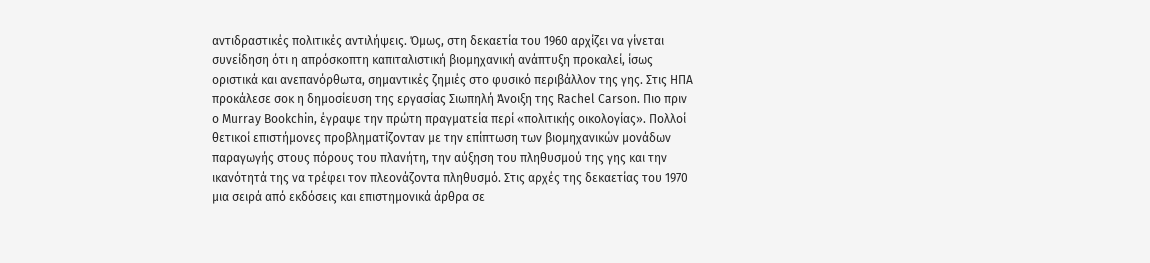αντιδραστικές πολιτικές αντιλήψεις. Όμως, στη δεκαετία του 1960 αρχίζει να γίνεται συνείδηση ότι η απρόσκοπτη καπιταλιστική βιομηχανική ανάπτυξη προκαλεί, ίσως οριστικά και ανεπανόρθωτα, σημαντικές ζημιές στο φυσικό περιβάλλον της γης. Στις ΗΠΑ προκάλεσε σοκ η δημοσίευση της εργασίας Σιωπηλή Άνοιξη της Rachel Carson. Πιο πριν ο Murray Bookchin, έγραψε την πρώτη πραγματεία περί «πολιτικής οικολογίας». Πολλοί θετικοί επιστήμονες προβληματίζονταν με την επίπτωση των βιομηχανικών μονάδων παραγωγής στους πόρους του πλανήτη, την αύξηση του πληθυσμού της γης και την ικανότητά της να τρέφει τον πλεονάζοντα πληθυσμό. Στις αρχές της δεκαετίας του 1970 μια σειρά από εκδόσεις και επιστημονικά άρθρα σε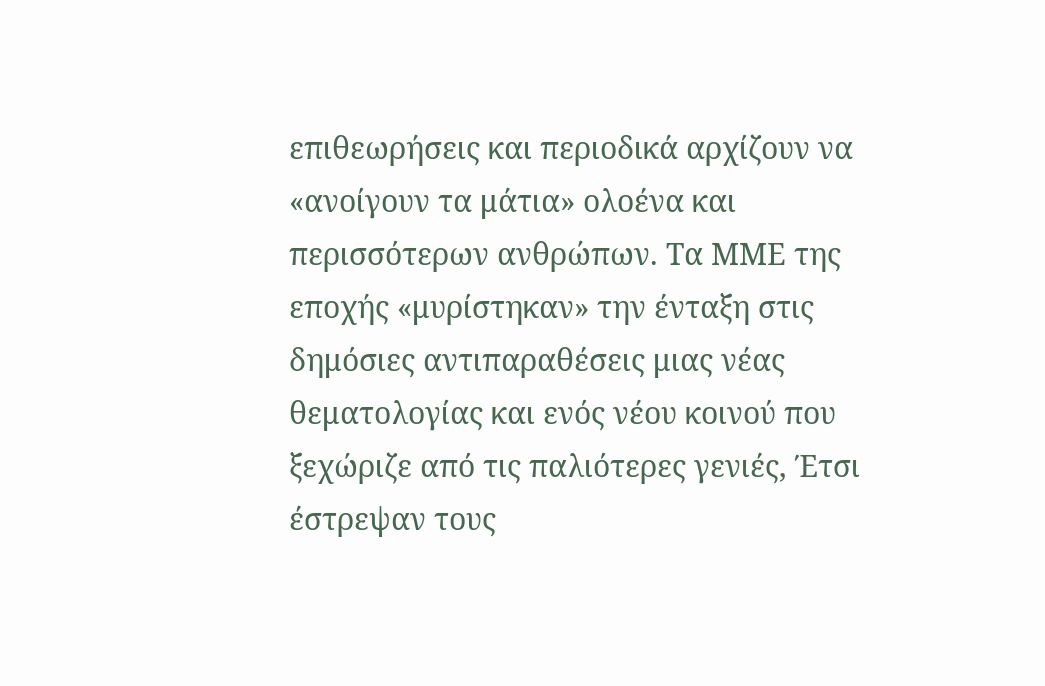επιθεωρήσεις και περιοδικά αρχίζουν να «ανοίγουν τα μάτια» ολοένα και περισσότερων ανθρώπων. Τα ΜΜΕ της εποχής «μυρίστηκαν» την ένταξη στις δημόσιες αντιπαραθέσεις μιας νέας θεματολογίας και ενός νέου κοινού που ξεχώριζε από τις παλιότερες γενιές, Έτσι έστρεψαν τους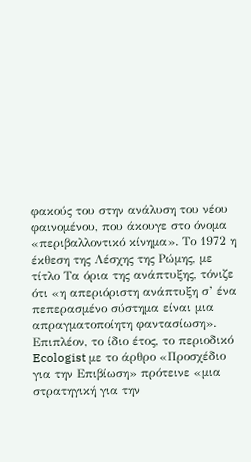φακούς του στην ανάλυση του νέου φαινομένου, που άκουγε στο όνομα «περιβαλλοντικό κίνημα». Το 1972 η έκθεση της Λέσχης της Ρώμης, με τίτλο Τα όρια της ανάπτυξης, τόνιζε ότι «η απεριόριστη ανάπτυξη σ’ ένα πεπερασμένο σύστημα είναι μια απραγματοποίητη φαντασίωση». Επιπλέον, το ίδιο έτος, το περιοδικό Ecologist με το άρθρο «Προσχέδιο για την Επιβίωση» πρότεινε «μια στρατηγική για την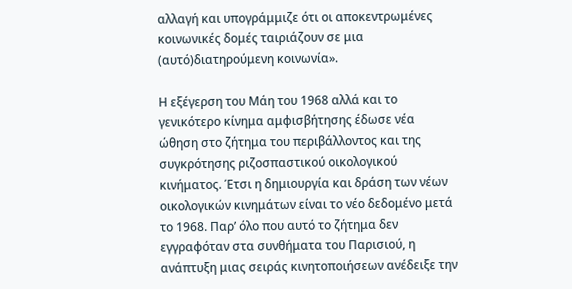αλλαγή και υπογράμμιζε ότι οι αποκεντρωμένες κοινωνικές δομές ταιριάζουν σε μια (αυτό)διατηρούμενη κοινωνία».

Η εξέγερση του Μάη του 1968 αλλά και το γενικότερο κίνημα αμφισβήτησης έδωσε νέα ώθηση στο ζήτημα του περιβάλλοντος και της συγκρότησης ριζοσπαστικού οικολογικού κινήματος. Έτσι η δημιουργία και δράση των νέων οικολογικών κινημάτων είναι το νέο δεδομένο μετά το 1968. Παρ’ όλο που αυτό το ζήτημα δεν εγγραφόταν στα συνθήματα του Παρισιού, η ανάπτυξη μιας σειράς κινητοποιήσεων ανέδειξε την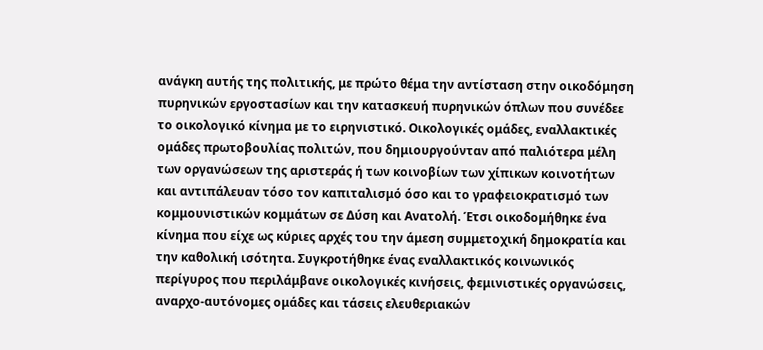ανάγκη αυτής της πολιτικής, με πρώτο θέμα την αντίσταση στην οικοδόμηση πυρηνικών εργοστασίων και την κατασκευή πυρηνικών όπλων που συνέδεε το οικολογικό κίνημα με το ειρηνιστικό. Οικολογικές ομάδες, εναλλακτικές ομάδες πρωτοβουλίας πολιτών, που δημιουργούνταν από παλιότερα μέλη των οργανώσεων της αριστεράς ή των κοινοβίων των χίπικων κοινοτήτων και αντιπάλευαν τόσο τον καπιταλισμό όσο και το γραφειοκρατισμό των κομμουνιστικών κομμάτων σε Δύση και Ανατολή. Έτσι οικοδομήθηκε ένα κίνημα που είχε ως κύριες αρχές του την άμεση συμμετοχική δημοκρατία και την καθολική ισότητα. Συγκροτήθηκε ένας εναλλακτικός κοινωνικός περίγυρος που περιλάμβανε οικολογικές κινήσεις, φεμινιστικές οργανώσεις, αναρχο-αυτόνομες ομάδες και τάσεις ελευθεριακών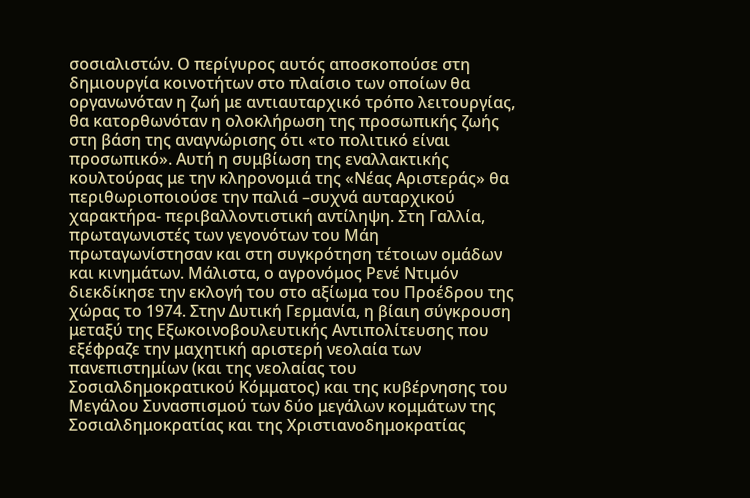σοσιαλιστών. Ο περίγυρος αυτός αποσκοπούσε στη δημιουργία κοινοτήτων στο πλαίσιο των οποίων θα οργανωνόταν η ζωή με αντιαυταρχικό τρόπο λειτουργίας, θα κατορθωνόταν η ολοκλήρωση της προσωπικής ζωής στη βάση της αναγνώρισης ότι «το πολιτικό είναι προσωπικό». Αυτή η συμβίωση της εναλλακτικής κουλτούρας με την κληρονομιά της «Νέας Αριστεράς» θα περιθωριοποιούσε την παλιά –συχνά αυταρχικού χαρακτήρα- περιβαλλοντιστική αντίληψη. Στη Γαλλία, πρωταγωνιστές των γεγονότων του Μάη πρωταγωνίστησαν και στη συγκρότηση τέτοιων ομάδων και κινημάτων. Μάλιστα, ο αγρονόμος Ρενέ Ντιμόν διεκδίκησε την εκλογή του στο αξίωμα του Προέδρου της χώρας το 1974. Στην Δυτική Γερμανία, η βίαιη σύγκρουση μεταξύ της Εξωκοινοβουλευτικής Αντιπολίτευσης που εξέφραζε την μαχητική αριστερή νεολαία των πανεπιστημίων (και της νεολαίας του Σοσιαλδημοκρατικού Κόμματος) και της κυβέρνησης του Μεγάλου Συνασπισμού των δύο μεγάλων κομμάτων της Σοσιαλδημοκρατίας και της Χριστιανοδημοκρατίας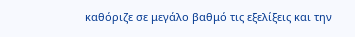καθόριζε σε μεγάλο βαθμό τις εξελίξεις και την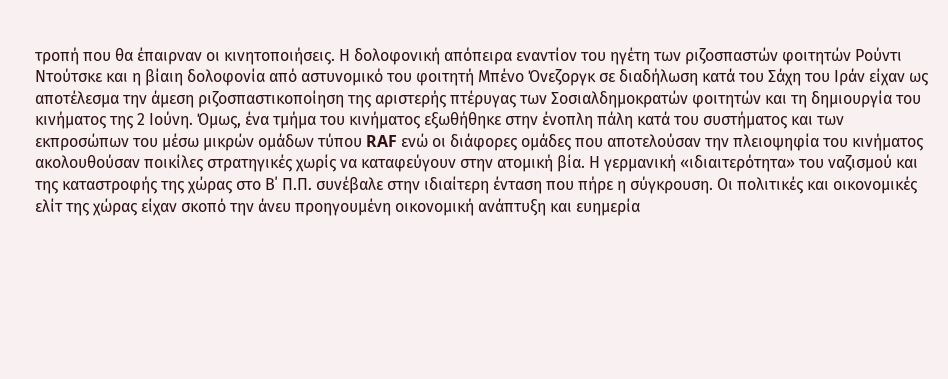τροπή που θα έπαιρναν οι κινητοποιήσεις. Η δολοφονική απόπειρα εναντίον του ηγέτη των ριζοσπαστών φοιτητών Ρούντι Ντούτσκε και η βίαιη δολοφονία από αστυνομικό του φοιτητή Μπένο Όνεζοργκ σε διαδήλωση κατά του Σάχη του Ιράν είχαν ως αποτέλεσμα την άμεση ριζοσπαστικοποίηση της αριστερής πτέρυγας των Σοσιαλδημοκρατών φοιτητών και τη δημιουργία του κινήματος της 2 Ιούνη. Όμως, ένα τμήμα του κινήματος εξωθήθηκε στην ένοπλη πάλη κατά του συστήματος και των εκπροσώπων του μέσω μικρών ομάδων τύπου RAF ενώ οι διάφορες ομάδες που αποτελούσαν την πλειοψηφία του κινήματος ακολουθούσαν ποικίλες στρατηγικές χωρίς να καταφεύγουν στην ατομική βία. Η γερμανική «ιδιαιτερότητα» του ναζισμού και της καταστροφής της χώρας στο Β΄ Π.Π. συνέβαλε στην ιδιαίτερη ένταση που πήρε η σύγκρουση. Οι πολιτικές και οικονομικές ελίτ της χώρας είχαν σκοπό την άνευ προηγουμένη οικονομική ανάπτυξη και ευημερία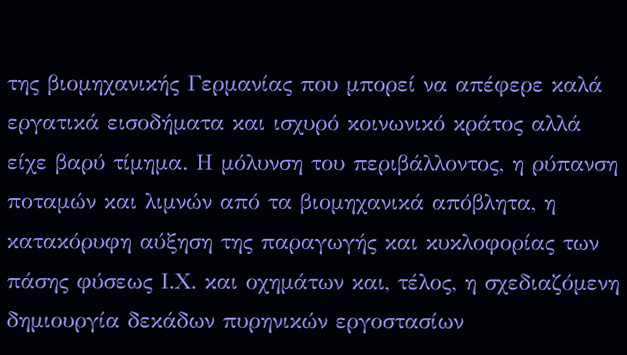της βιομηχανικής Γερμανίας που μπορεί να απέφερε καλά εργατικά εισοδήματα και ισχυρό κοινωνικό κράτος αλλά είχε βαρύ τίμημα. Η μόλυνση του περιβάλλοντος, η ρύπανση ποταμών και λιμνών από τα βιομηχανικά απόβλητα, η κατακόρυφη αύξηση της παραγωγής και κυκλοφορίας των πάσης φύσεως Ι.Χ. και οχημάτων και, τέλος, η σχεδιαζόμενη δημιουργία δεκάδων πυρηνικών εργοστασίων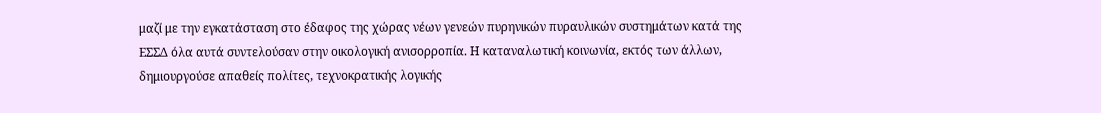μαζί με την εγκατάσταση στο έδαφος της χώρας νέων γενεών πυρηνικών πυραυλικών συστημάτων κατά της ΕΣΣΔ όλα αυτά συντελούσαν στην οικολογική ανισορροπία. Η καταναλωτική κοινωνία, εκτός των άλλων, δημιουργούσε απαθείς πολίτες, τεχνοκρατικής λογικής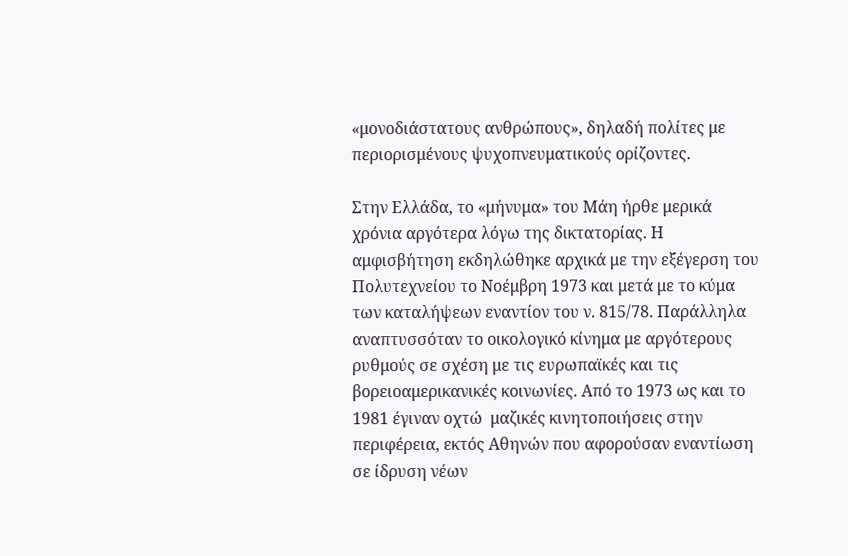«μονοδιάστατους ανθρώπους», δηλαδή πολίτες με περιορισμένους ψυχοπνευματικούς ορίζοντες.

Στην Ελλάδα, το «μήνυμα» του Μάη ήρθε μερικά χρόνια αργότερα λόγω της δικτατορίας. Η αμφισβήτηση εκδηλώθηκε αρχικά με την εξέγερση του Πολυτεχνείου το Νοέμβρη 1973 και μετά με το κύμα των καταλήψεων εναντίον του ν. 815/78. Παράλληλα αναπτυσσόταν το οικολογικό κίνημα με αργότερους ρυθμούς σε σχέση με τις ευρωπαϊκές και τις βορειοαμερικανικές κοινωνίες. Από το 1973 ως και το 1981 έγιναν οχτώ  μαζικές κινητοποιήσεις στην περιφέρεια, εκτός Αθηνών που αφορούσαν εναντίωση σε ίδρυση νέων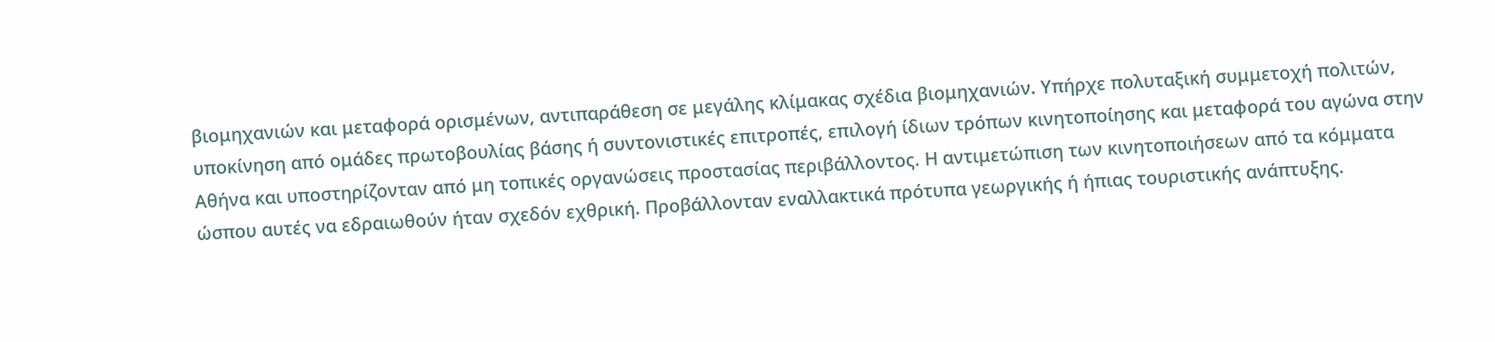βιομηχανιών και μεταφορά ορισμένων, αντιπαράθεση σε μεγάλης κλίμακας σχέδια βιομηχανιών. Υπήρχε πολυταξική συμμετοχή πολιτών, υποκίνηση από ομάδες πρωτοβουλίας βάσης ή συντονιστικές επιτροπές, επιλογή ίδιων τρόπων κινητοποίησης και μεταφορά του αγώνα στην Αθήνα και υποστηρίζονταν από μη τοπικές οργανώσεις προστασίας περιβάλλοντος. Η αντιμετώπιση των κινητοποιήσεων από τα κόμματα ώσπου αυτές να εδραιωθούν ήταν σχεδόν εχθρική. Προβάλλονταν εναλλακτικά πρότυπα γεωργικής ή ήπιας τουριστικής ανάπτυξης.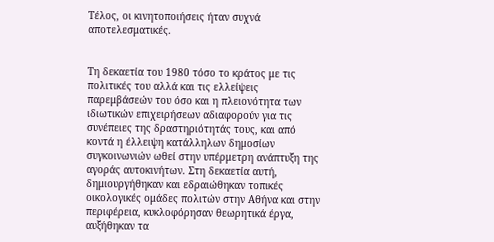Τέλος, οι κινητοποιήσεις ήταν συχνά αποτελεσματικές.


Τη δεκαετία του 1980 τόσο το κράτος με τις πολιτικές του αλλά και τις ελλείψεις παρεμβάσεών του όσο και η πλειονότητα των ιδιωτικών επιχειρήσεων αδιαφορούν για τις συνέπειες της δραστηριότητάς τους, και από κοντά η έλλειψη κατάλληλων δημοσίων συγκοινωνιών ωθεί στην υπέρμετρη ανάπτυξη της αγοράς αυτοκινήτων. Στη δεκαετία αυτή, δημιουργήθηκαν και εδραιώθηκαν τοπικές οικολογικές ομάδες πολιτών στην Αθήνα και στην περιφέρεια, κυκλοφόρησαν θεωρητικά έργα, αυξήθηκαν τα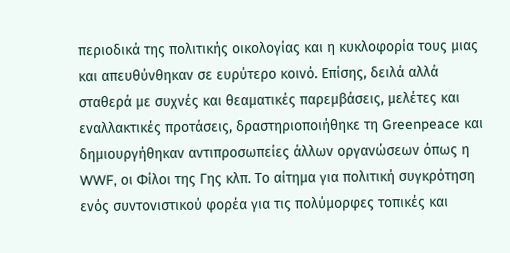περιοδικά της πολιτικής οικολογίας και η κυκλοφορία τους μιας και απευθύνθηκαν σε ευρύτερο κοινό. Επίσης, δειλά αλλά σταθερά με συχνές και θεαματικές παρεμβάσεις, μελέτες και εναλλακτικές προτάσεις, δραστηριοποιήθηκε τη Greenpeace και δημιουργήθηκαν αντιπροσωπείες άλλων οργανώσεων όπως η WWF, οι Φίλοι της Γης κλπ. Το αίτημα για πολιτική συγκρότηση ενός συντονιστικού φορέα για τις πολύμορφες τοπικές και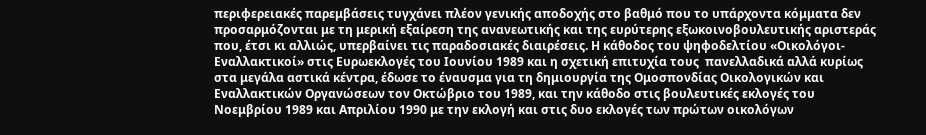περιφερειακές παρεμβάσεις τυγχάνει πλέον γενικής αποδοχής στο βαθμό που το υπάρχοντα κόμματα δεν προσαρμόζονται με τη μερική εξαίρεση της ανανεωτικής και της ευρύτερης εξωκοινοβουλευτικής αριστεράς που, έτσι κι αλλιώς, υπερβαίνει τις παραδοσιακές διαιρέσεις. Η κάθοδος του ψηφοδελτίου «Οικολόγοι-Εναλλακτικοί» στις Ευρωεκλογές του Ιουνίου 1989 και η σχετική επιτυχία τους  πανελλαδικά αλλά κυρίως στα μεγάλα αστικά κέντρα, έδωσε το έναυσμα για τη δημιουργία της Ομοσπονδίας Οικολογικών και Εναλλακτικών Οργανώσεων τον Οκτώβριο του 1989, και την κάθοδο στις βουλευτικές εκλογές του Νοεμβρίου 1989 και Απριλίου 1990 με την εκλογή και στις δυο εκλογές των πρώτων οικολόγων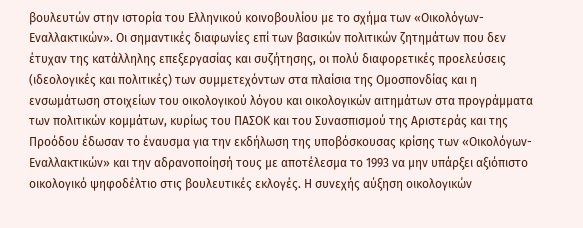βουλευτών στην ιστορία του Ελληνικού κοινοβουλίου με το σχήμα των «Οικολόγων-Εναλλακτικών». Οι σημαντικές διαφωνίες επί των βασικών πολιτικών ζητημάτων που δεν έτυχαν της κατάλληλης επεξεργασίας και συζήτησης, οι πολύ διαφορετικές προελεύσεις (ιδεολογικές και πολιτικές) των συμμετεχόντων στα πλαίσια της Ομοσπονδίας και η ενσωμάτωση στοιχείων του οικολογικού λόγου και οικολογικών αιτημάτων στα προγράμματα των πολιτικών κομμάτων, κυρίως του ΠΑΣΟΚ και του Συνασπισμού της Αριστεράς και της Προόδου έδωσαν το έναυσμα για την εκδήλωση της υποβόσκουσας κρίσης των «Οικολόγων-Εναλλακτικών» και την αδρανοποίησή τους με αποτέλεσμα το 1993 να μην υπάρξει αξιόπιστο οικολογικό ψηφοδέλτιο στις βουλευτικές εκλογές. Η συνεχής αύξηση οικολογικών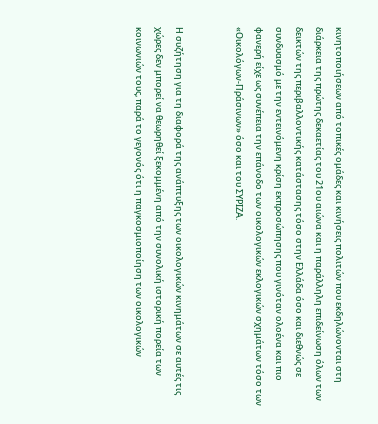κινητοποιήσεων από τοπικές ομάδες και κινήσεις πολιτών που εκδηλώνονται στη διάρκεια της πρώτης δεκαετίας του 21ου αιώνα και η παράλληλη επιδείνωση όλων των δεικτών της περιβαλλοντικής κατάστασης τόσο στην Ελλάδα όσο και διεθνώς σε συνδυασμό με την εντεινόμενη κρίση εκπροσώπησης που γινόταν ολοένα και πιο φανερή είχε ως συνέπεια την επάνοδο των οικολογικών εκλογικών σχημάτων τόσο των «Οικολόγων-Πράσινων» όσο και του ΣΥΡΙΖΑ.


Η συζήτηση για τη διαφορά της ανάπτυξης των οικολογικών κινημάτων σε αυτές τις χώρες δεν μπορεί να θεωρηθεί ξεκομμένη από την συνολική ιστορική πορεία των κοινωνιών τους, παρά το γεγονός ότι η παγκοσμιοποίηση των οικολογικών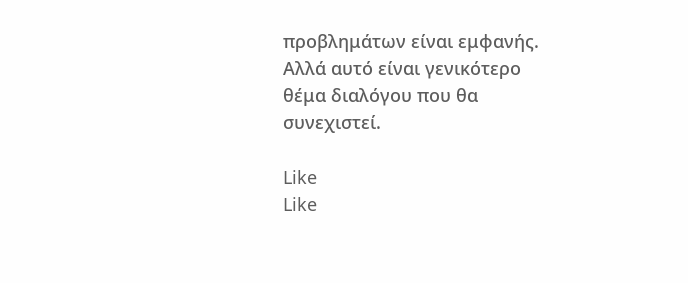προβλημάτων είναι εμφανής. Αλλά αυτό είναι γενικότερο θέμα διαλόγου που θα συνεχιστεί.

Like
Like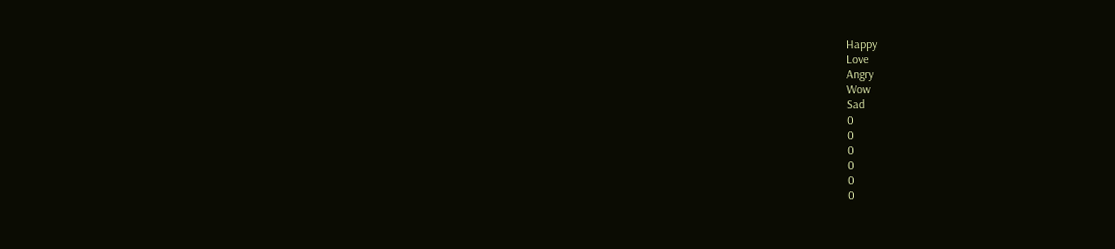Happy
Love
Angry
Wow
Sad
0
0
0
0
0
0